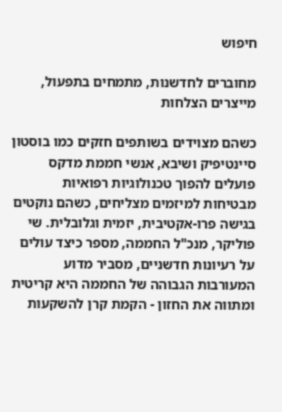חיפוש

מחוברים לחדשנות, מתמחים בתפעול, מייצרים הצלחות

כשהם מצוידים בשותפים חזקים כמו בוסטון סיינטיפיק ושיבא, אנשי חממת מדקס פועלים להפוך טכנולוגיות רפואיות מבטיחות למיזמים מצליחים, כשהם נוקטים בגישה פרו-אקטיבית, יזמית וגלובלית. שי פוליקר, מנכ"ל החממה, מספר כיצד עולים על רעיונות חדשניים, מסביר מדוע המעורבות הגבוהה של החממה היא קריטית ומתווה את החזון - הקמת קרן להשקעות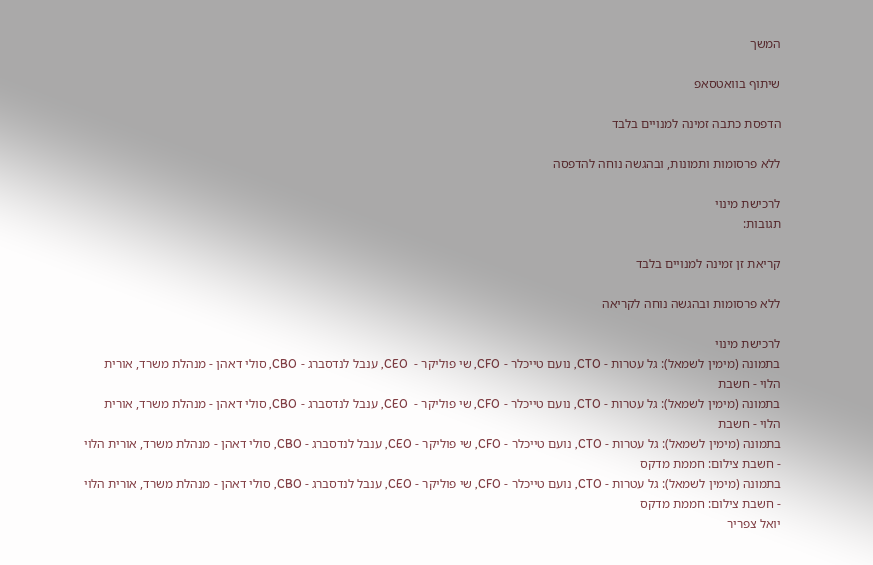המשך

שיתוף בוואטסאפ

הדפסת כתבה זמינה למנויים בלבד

ללא פרסומות ותמונות, ובהגשה נוחה להדפסה

לרכישת מינוי
תגובות:

קריאת זן זמינה למנויים בלבד

ללא פרסומות ובהגשה נוחה לקריאה

לרכישת מינוי
בתמונה (מימין לשמאל): גל עטרות - CTO, נועם טייכלר - CFO, שי פוליקר -  CEO, ענבל לנדסברג - CBO, סולי דאהן - מנהלת משרד, אורית הלוי - חשבת
בתמונה (מימין לשמאל): גל עטרות - CTO, נועם טייכלר - CFO, שי פוליקר -  CEO, ענבל לנדסברג - CBO, סולי דאהן - מנהלת משרד, אורית הלוי - חשבת
בתמונה (מימין לשמאל): גל עטרות - CTO, נועם טייכלר - CFO, שי פוליקר - CEO, ענבל לנדסברג - CBO, סולי דאהן - מנהלת משרד, אורית הלוי - חשבת צילום: חממת מדקס
בתמונה (מימין לשמאל): גל עטרות - CTO, נועם טייכלר - CFO, שי פוליקר - CEO, ענבל לנדסברג - CBO, סולי דאהן - מנהלת משרד, אורית הלוי - חשבת צילום: חממת מדקס
יואל צפריר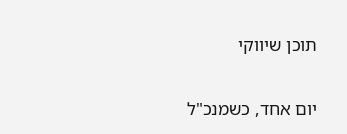תוכן שיווקי

יום אחד, כשמנכ"ל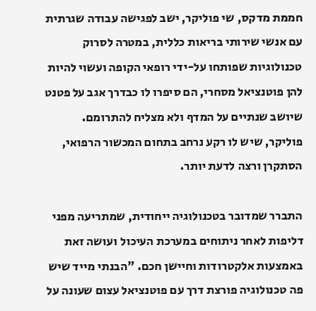חממת מדקס, שי פוליקר, ישב לפגישה עבודה שגרתית עם אנשי שירותי בריאות כללית, במטרה לסרוק טכנולוגיות שפותחו על-ידי רופאי הקופה ועשוי להיות להן פוטנציאל מסחרי, הם סיפרו לו כבדרך אגב על פטנט שיושב שנתיים על המדף ולא מצליח להתרומם. פוליקר, שיש לו רקע נרחב בתחום המכשור הרפואי, הסתקרן ורצה לדעת יותר.

התברר שמדובר בטכנולוגיה ייחודית, שמתריעה מפני דליפות לאחר ניתוחים במערכת העיכול ועושה זאת באמצעות אלקטרודות וחיישן חכם. "הבנתי מייד שיש פה טכנולוגיה פורצת דרך עם פוטנציאל עצום שעונה על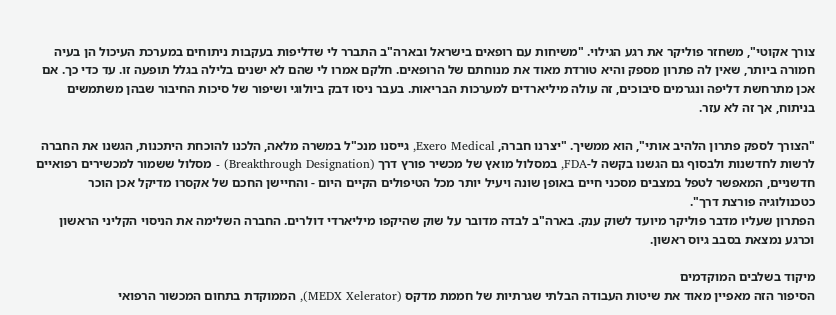צורך אקוטי", משחזר פוליקר את רגע הגילוי. "משיחות עם רופאים בישראל ובארה"ב התברר לי שדליפות בעקבות ניתוחים במערכת העיכול הן בעיה חמורה ביותר, שאין לה פתרון מספק והיא טורדת מאוד את מנוחתם של הרופאים. חלקם אמרו לי שהם לא ישנים בלילה בגלל תופעה זו. עד כדי כך. אם אכן מתרחשת דליפה ונגרמים סיבוכים, זה עולה מיליארדים למערכות הבריאות. בעבר ניסו דבק ביולוגי ושיפור של סיכות החיבור שבהן משתמשים בניתוח, אך זה לא עזר.

"הצורך לספק פתרון הלהיב אותי", הוא ממשיך. "יצרנו חברה, Exero Medical, גייסנו מנכ"ל במשרה מלאה, הלכנו להוכחת היתכנות, הגשנו את החברה לרשות לחדשנות ולבסוף גם הגשנו בקשה ל-FDA, במסלול מואץ של מכשיר פורץ דרך (Breakthrough Designation) - מסלול ששמור למכשירים רפואיים חדשניים, המאפשר לטפל במצבים מסכני חיים באופן שונה ויעיל יותר מכל הטיפולים הקיים היום - והחיישן החכם של אקסרו מדיקל אכן הוכר כטכנולוגיה פורצת דרך".
הפתרון שעליו מדבר פוליקר מיועד לשוק ענק. בארה"ב לבדה מדובר על שוק שהיקפו מיליארדי דולרים. החברה השלימה את הניסוי הקליני הראשון וכרגע נמצאת בסבב גיוס ראשון.

מיקוד בשלבים המוקדמים
הסיפור הזה מאפיין מאוד את שיטות העבודה הבלתי שגרתיות של חממת מדקס (MEDX Xelerator), הממוקדת בתחום המכשור הרפואי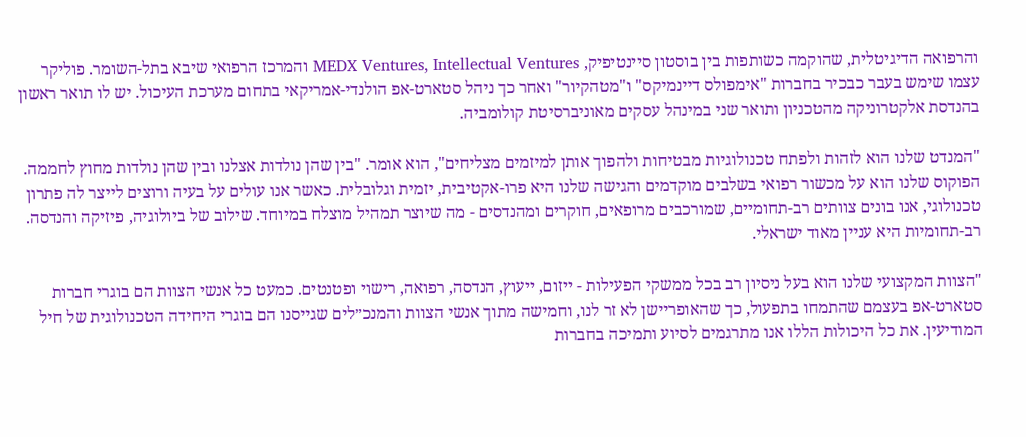והרפואה הדיגיטלית, שהוקמה כשותפות בין בוסטון סיינטיפיק, MEDX Ventures, Intellectual Ventures והמרכז הרפואי שיבא בתל-השומר. פוליקר עצמו שימש בעבר כבכיר בחברות "אימפולס דיינמיקס" ו"מטהקיור" ואחר כך ניהל סטארט-אפ הולנדי-אמריקאי בתחום מערכת העיכול. יש לו תואר ראשון בהנדסת אלקטרוניקה מהטכניון ותואר שני במינהל עסקים מאוניברסיטת קולומביה.

"המנדט שלנו הוא לזהות ולפתח טכנולוגיות מבטיחות ולהפוך אותן למיזמים מצליחים", הוא אומר. "בין שהן נולדות אצלנו ובין שהן נולדות מחוץ לחממה. הפוקוס שלנו הוא על מכשור רפואי בשלבים מוקדמים והגישה שלנו היא פרו-אקטיבית, יזמית וגלובלית. כאשר אנו עולים על בעיה ורוצים לייצר לה פתרון טכנולוגי, אנו בונים צוותים רב-תחומיים, שמורכבים מרופאים, חוקרים ומהנדסים - מה שיוצר תמהיל מוצלח במיוחד. שילוב של ביולוגיה, פיזיקה והנדסה. רב-תחומיות היא עניין מאוד ישראלי.

"הצוות המקצועי שלנו הוא בעל ניסיון רב בכל ממשקי הפעילות - ייזום, ייעוץ, הנדסה, רפואה, רישוי ופטנטים. כמעט כל אנשי הצוות הם בוגרי חברות סטארט-אפ בעצמם שהתמחו בתפעול, כך שהאופריישן לא זר לנו, וחמישה מתוך אנשי הצוות והמנכ״לים שגייסנו הם בוגרי היחידה הטכנולוגית של חיל המודיעין. את כל היכולות הללו אנו מתרגמים לסיוע ותמיכה בחברות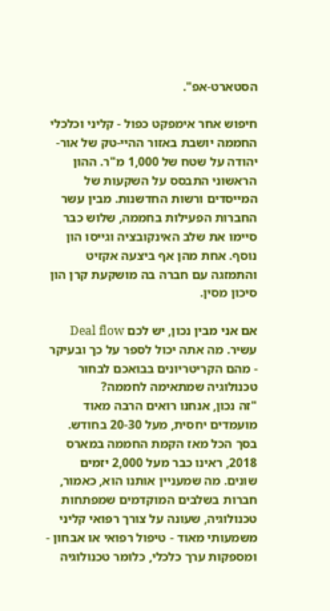הסטארט-אפ".

חיפוש אחר אימפקט כפול - קליני וכלכלי
החממה יושבת באזור ההיי-טק של אור-יהודה על שטח של 1,000 מ"ר. ההון הראשוני התבסס על השקעות של המייסדים ורשות החדשנות. מבין עשר החברות הפעילות בחממה, שלוש כבר סיימו את שלב האינקובציה וגייסו הון נוסף. אחת מהן אף ביצעה אקזיט והתמזגה עם חברה בה מושקעת קרן הון סיכון מסין.

אם אני מבין נכון, יש לכם Deal flow עשיר. מה אתה יכול לספר על כך ובעיקר - מהם הקריטריונים בבואכם לבחור טכנולוגיה שמתאימה לחממה?
"זה נכון, אנחנו רואים הרבה מאוד מועמדים יחסית, מעל 20-30 בחודש. בסך הכל מאז הקמת החממה במארס 2018, ראינו כבר מעל 2,000 יזמים שונים. מה שמעניין אותנו הוא, כאמור, חברות בשלבים המוקדמים שמפתחות טכנולוגיה, שעונה על צורך רפואי קליני משמעותי מאוד - טיפול רפואי או אבחון - ומספקות ערך כלכלי, כלומר טכנולוגיה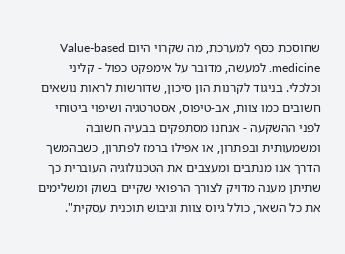שחוסכת כסף למערכת, מה שקרוי היום Value-based medicine. למעשה, מדובר על אימפקט כפול - קליני וכלכלי. בניגוד לקרנות הון סיכון, שדורשות לראות נושאים חשובים כמו צוות, אב-טיפוס, אסטרטגיה ושיפוי ביטוחי לפני ההשקעה - אנחנו מסתפקים בבעיה חשובה ומשמעותית ובפתרון, או אפילו ברמז לפתרון, כשבהמשך הדרך אנו מנתבים ומעצבים את הטכנולוגיה העוברית כך שתיתן מענה מדויק לצורך הרפואי שקיים בשוק ומשלימים את כל השאר, כולל גיוס צוות וגיבוש תוכנית עסקית".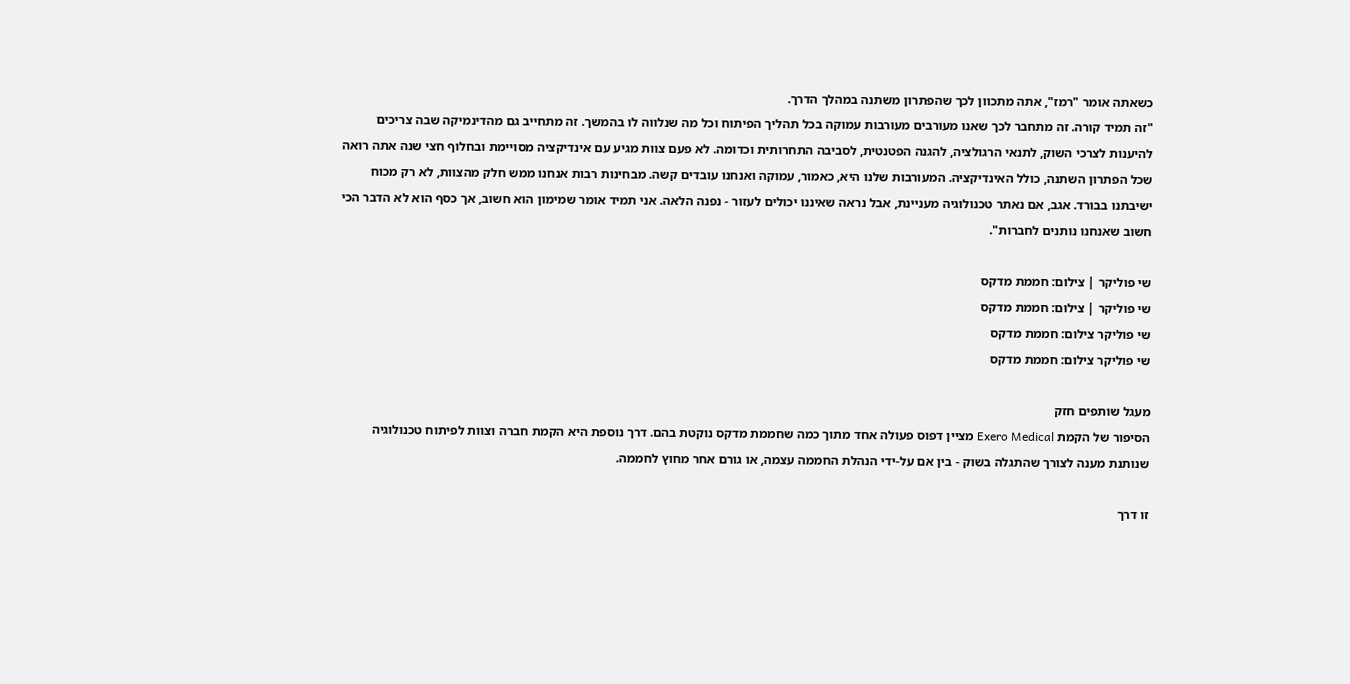כשאתה אומר "רמז", אתה מתכוון לכך שהפתרון משתנה במהלך הדרך.
"זה תמיד קורה. זה מתחבר לכך שאנו מעורבים מעורבות עמוקה בכל תהליך הפיתוח וכל מה שנלווה לו בהמשך. זה מתחייב גם מהדינמיקה שבה צריכים להיענות לצרכי השוק, לתנאי הרגולציה, להגנה הפטנטית, לסביבה התחרותית וכדומה. לא פעם צוות מגיע עם אינדיקציה מסויימת ובחלוף חצי שנה אתה רואה שכל הפתרון השתנה, כולל האינדיקציה. המעורבות שלנו היא, כאמור, עמוקה ואנחנו עובדים קשה. מבחינות רבות אנחנו ממש חלק מהצוות, לא רק מכוח ישיבתנו בבורד. אגב, אם נאתר טכנולוגיה מעניינת, אבל נראה שאיננו יכולים לעזור - נפנה הלאה. אני תמיד אומר שמימון הוא חשוב, אך כסף הוא לא הדבר הכי חשוב שאנחנו נותנים לחברות".

שי פוליקר | צילום: חממת מדקס
שי פוליקר | צילום: חממת מדקס
שי פוליקר צילום: חממת מדקס
שי פוליקר צילום: חממת מדקס

מעגל שותפים חזק
הסיפור של הקמת Exero Medical מציין דפוס פעולה אחד מתוך כמה שחממת מדקס נוקטת בהם. דרך נוספת היא הקמת חברה וצוות לפיתוח טכנולוגיה שנותנת מענה לצורך שהתגלה בשוק - בין אם על-ידי הנהלת החממה עצמה, או גורם אחר מחוץ לחממה.

זו דרך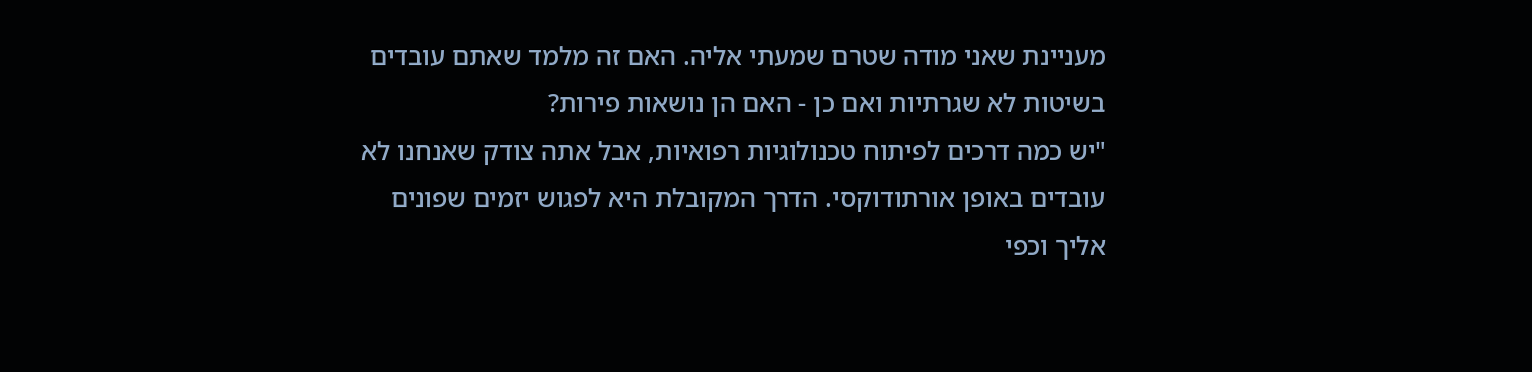מעניינת שאני מודה שטרם שמעתי אליה. האם זה מלמד שאתם עובדים בשיטות לא שגרתיות ואם כן - האם הן נושאות פירות?
"יש כמה דרכים לפיתוח טכנולוגיות רפואיות, אבל אתה צודק שאנחנו לא עובדים באופן אורתודוקסי. הדרך המקובלת היא לפגוש יזמים שפונים אליך וכפי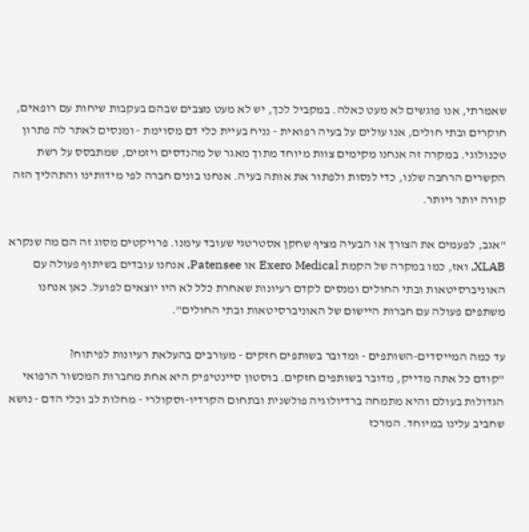שאמרתי, אנו פוגשים לא מעט כאלה. במקביל לכך, יש לא מעט מצבים שבהם בעקבות שיחות עם רופאים, חוקרים ובתי חולים, אנו עולים על בעיה רפואית - נניח בעיית כלי דם מסוימת - ומנסים לאתר לה פתרון טכנולוגי. במקרה זה אנחנו מקימים צוות מיוחד מתוך מאגר של מהנדסים ויזמים, שמתבסס על רשת הקשרים הרחבה שלנו, כדי לנסות ולפתור את אותה בעיה. אנחנו בונים חברה לפי מידותינו והתהליך הזה קורה יותר ויותר.

"אגב, לפעמים את הצורך או הבעיה מציף שחקן אסטרטגי שעובד עימנו. פרויקטים מסוג זה הם מה שנקרא XLAB, ואז, כמו במקרה של הקמת Exero Medical או Patensee, אנחנו עובדים בשיתוף פעולה עם האוניברסיטאות ובתי החולים ומנסים לקדם רעיונות שאחרת כלל לא היו יוצאים לפועל. כאן אנחנו משתפים פעולה עם חברות היישום של האוניברסיטאות ובתי החולים".

עד כמה המייסדים-השותפים - ומדובר בשותפים חזקים - מעורבים בהעלאת רעיונות לפיתוח?
"קודם כל אתה מדייק, מדובר בשותפים חזקים. בוסטון סיינטיפיק היא אחת מחברות המכשור הרפואי הגדולות בעולם והיא מתמחה ברדיולוגיה פולשנית ובתחום הקרדיו-וסקולרי - מחלות לב וכלי הדם - נושא שחביב עלינו במיוחד. המרכז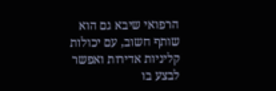הרפואי שיבא גם הוא שותף חשוב, עם יכולות קליניות אדירות ואפשר לבצע בו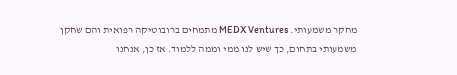מחקר משמעותי. MEDX Ventures מתמחים ברובוטיקה רפואית והם שחקן משמעותי בתחום, כך שיש לנו ממי וממה ללמוד. אז כן, אנחנו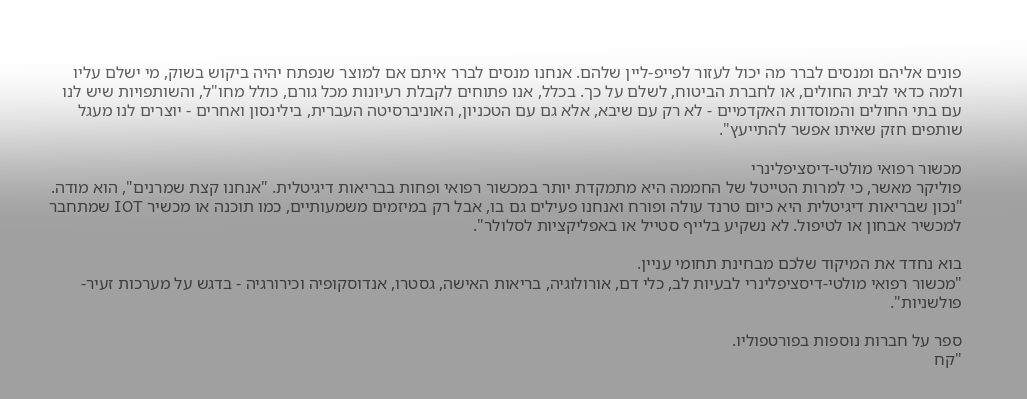פונים אליהם ומנסים לברר מה יכול לעזור לפייפ-ליין שלהם. אנחנו מנסים לברר איתם אם למוצר שנפתח יהיה ביקוש בשוק, מי ישלם עליו ולמה כדאי לבית החולים, או לחברת הביטוח, לשלם על כך. בכלל, אנו פתוחים לקבלת רעיונות מכל גורם, כולל מחו"ל, והשותפויות שיש לנו עם בתי החולים והמוסדות האקדמיים - לא רק עם שיבא, אלא גם עם הטכניון, האוניברסיטה העברית, בילינסון ואחרים - יוצרים לנו מעגל שותפים חזק שאיתו אפשר להתייעץ".

מכשור רפואי מולטי-דיסציפלינרי
פוליקר מאשר, כי למרות הטייטל של החממה היא מתמקדת יותר במכשור רפואי ופחות בבריאות דיגיטלית. "אנחנו קצת שמרנים", הוא מודה. "נכון שבריאות דיגיטלית היא כיום טרנד עולה ופורח ואנחנו פעילים גם בו, אבל רק במיזמים משמעותיים, כמו תוכנה או מכשיר IOT שמתחבר למכשיר אבחון או לטיפול. לא נשקיע בלייף סטייל או באפליקציות לסלולר".

בוא נחדד את המיקוד שלכם מבחינת תחומי עניין.
"מכשור רפואי מולטי-דיסציפלינרי לבעיות לב, כלי דם, אורולוגיה, בריאות האישה, גסטרו, אנדוסקופיה וכירורגיה - בדגש על מערכות זעיר-פולשניות".

ספר על חברות נוספות בפורטפוליו.
"קח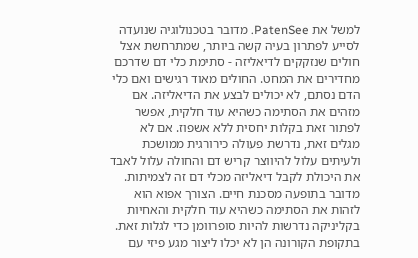למשל את PatenSee. מדובר בטכנולוגיה שנועדה לסייע לפתרון בעיה קשה ביותר, שמתרחשת אצל חולים שנזקקים לדיאליזה - סתימת כלי דם שדרכם מחדירים את המחט. החולים מאוד רגישים ואם כלי הדם נסתם, לא יכולים לבצע את הדיאליזה. אם מזהים את הסתימה כשהיא עוד חלקית, אפשר לפתור זאת בקלות יחסית ללא אשפוז. אם לא מגלים זאת, נדרשת פעולה כירורגית ממושכת ולעיתים עלול להיווצר קריש דם והחולה עלול לאבד את היכולת לקבל דיאליזה מכלי דם זה לצמיתות. מדובר בתופעה מסכנת חיים. הצורך אפוא הוא לזהות את הסתימה כשהיא עוד חלקית והאחיות בקליניקה נדרשות להיות סופרוומן כדי לגלות זאת. בתקופת הקורונה הן לא יכלו ליצור מגע פיזי עם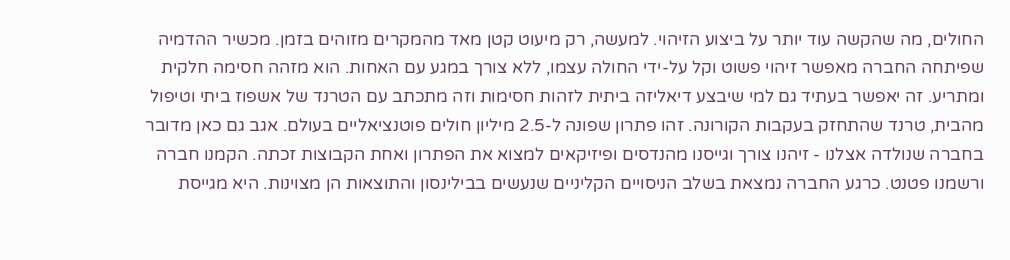החולים, מה שהקשה עוד יותר על ביצוע הזיהוי. למעשה, רק מיעוט קטן מאד מהמקרים מזוהים בזמן. מכשיר ההדמיה שפיתחה החברה מאפשר זיהוי פשוט וקל על-ידי החולה עצמו, ללא צורך במגע עם האחות. הוא מזהה חסימה חלקית ומתריע. זה יאפשר בעתיד גם למי שיבצע דיאליזה ביתית לזהות חסימות וזה מתכתב עם הטרנד של אשפוז ביתי וטיפול מהבית, טרנד שהתחזק בעקבות הקורונה. זהו פתרון שפונה ל-2.5 מיליון חולים פוטנציאליים בעולם. אגב גם כאן מדובר בחברה שנולדה אצלנו - זיהנו צורך וגייסנו מהנדסים ופיזיקאים למצוא את הפתרון ואחת הקבוצות זכתה. הקמנו חברה ורשמנו פטנט. כרגע החברה נמצאת בשלב הניסויים הקליניים שנעשים בבילינסון והתוצאות הן מצוינות. היא מגייסת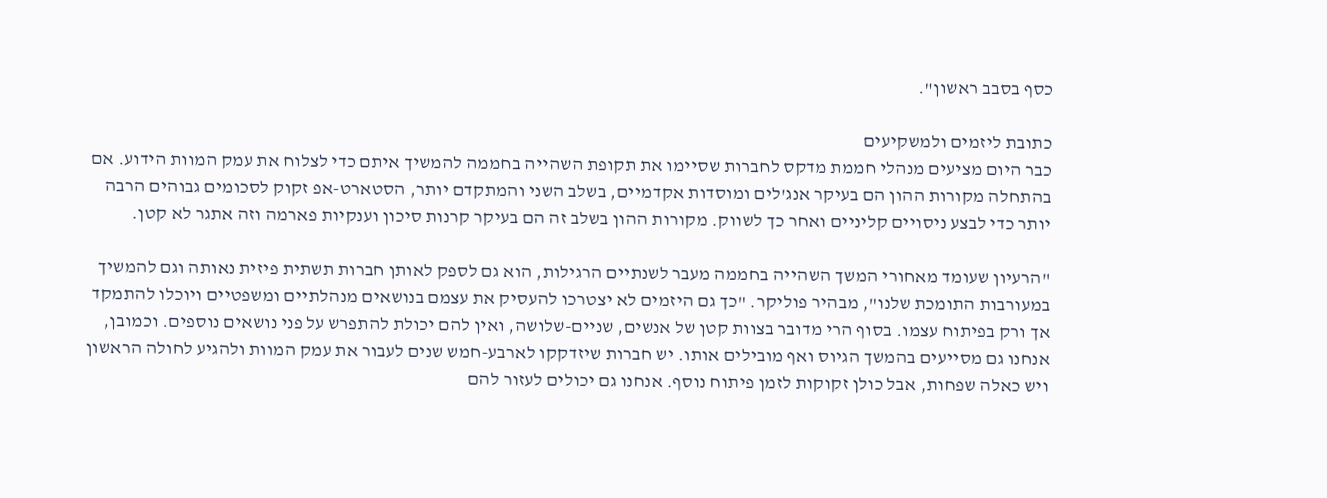כסף בסבב ראשון".

כתובת ליזמים ולמשקיעים
כבר היום מציעים מנהלי חממת מדקס לחברות שסיימו את תקופת השהייה בחממה להמשיך איתם כדי לצלוח את עמק המוות הידוע. אם בהתחלה מקורות ההון הם בעיקר אנג'לים ומוסדות אקדמיים, בשלב השני והמתקדם יותר, הסטארט-אפ זקוק לסכומים גבוהים הרבה יותר כדי לבצע ניסויים קליניים ואחר כך לשווק. מקורות ההון בשלב זה הם בעיקר קרנות סיכון וענקיות פארמה וזה אתגר לא קטן.

"הרעיון שעומד מאחורי המשך השהייה בחממה מעבר לשנתיים הרגילות, הוא גם לספק לאותן חברות תשתית פיזית נאותה וגם להמשיך במעורבות התומכת שלנו", מבהיר פוליקר. "כך גם היזמים לא יצטרכו להעסיק את עצמם בנושאים מנהלתיים ומשפטיים ויוכלו להתמקד אך ורק בפיתוח עצמו. בסוף הרי מדובר בצוות קטן של אנשים, שניים-שלושה, ואין להם יכולת להתפרש על פני נושאים נוספים. וכמובן, אנחנו גם מסייעים בהמשך הגיוס ואף מובילים אותו. יש חברות שיזדקקו לארבע-חמש שנים לעבור את עמק המוות ולהגיע לחולה הראשון ויש כאלה שפחות, אבל כולן זקוקות לזמן פיתוח נוסף. אנחנו גם יכולים לעזור להם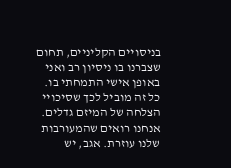בניסויים הקליניים, תחום שצברנו בו ניסיון רב ואני באופן אישי התמחתי בו. כל זה מוביל לכך שסיכויי הצלחה של המיזם גדלים. אנחנו רואים שהמעורבות שלנו עוזרת. אגב, יש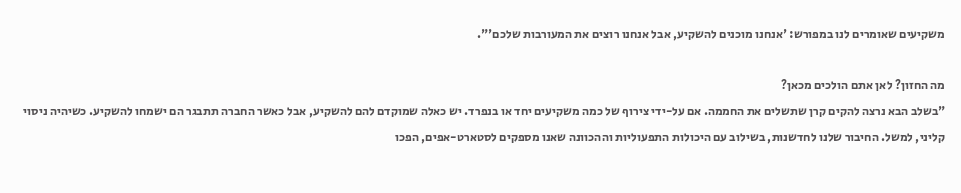משקיעים שאומרים לנו במפורש: 'אנחנו מוכנים להשקיע, אבל אנחנו רוצים את המעורבות שלכם'".

מה החזון? לאן אתם הולכים מכאן?
"בשלב הבא נרצה להקים קרן שתשלים את החממה. אם על-ידי צירוף של כמה משקיעים יחד או בנפרד. יש כאלה שמוקדם להם להשקיע, אבל כאשר החברה תתבגר הם ישמחו להשקיע. כשיהיה ניסוי קליני, למשל. החיבור שלנו לחדשנות, בשילוב עם היכולות התפעוליות וההכוונה שאנו מספקים לסטארט-אפים, הפכו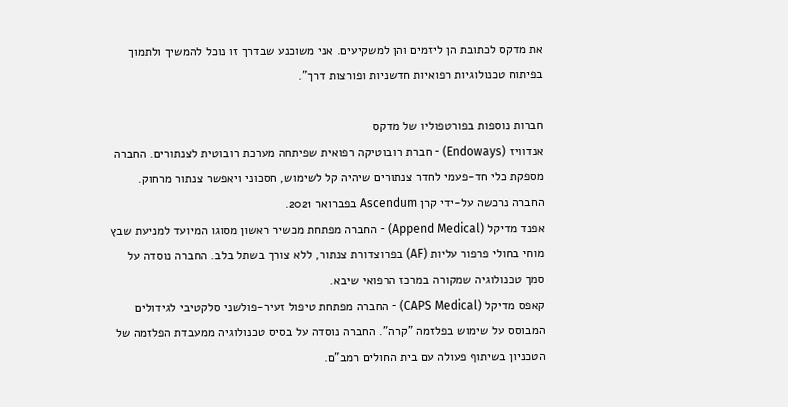את מדקס לכתובת הן ליזמים והן למשקיעים. אני משוכנע שבדרך זו נוכל להמשיך ולתמוך בפיתוח טכנולוגיות רפואיות חדשניות ופורצות דרך".

חברות נוספות בפורטפוליו של מדקס
אנדוויז (Endoways) - חברת רובוטיקה רפואית שפיתחה מערכת רובוטית לצנתורים. החברה מספקת כלי חד-פעמי לחדר צנתורים שיהיה קל לשימוש, חסכוני ויאפשר צנתור מרחוק. החברה נרכשה על-ידי קרן Ascendum בפברואר 2021.
אפנד מדיקל (Append Medical) - החברה מפתחת מכשיר ראשון מסוגו המיועד למניעת שבץ מוחי בחולי פרפור עליות (AF) בפרוצדורת צנתור, ללא צורך בשתל בלב. החברה נוסדה על סמך טכנולוגיה שמקורה במרכז הרפואי שיבא.
קאפס מדיקל (CAPS Medical) - החברה מפתחת טיפול זעיר-פולשני סלקטיבי לגידולים המבוסס על שימוש בפלזמה "קרה". החברה נוסדה על בסיס טכנולוגיה ממעבדת הפלזמה של הטכניון בשיתוף פעולה עם בית החולים רמב"ם.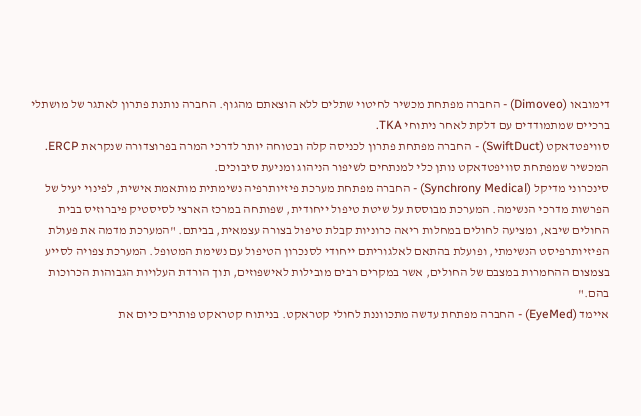דימובאו (Dimoveo) - החברה מפתחת מכשיר לחיטוי שתלים ללא הוצאתם מהגוף. החברה נותנת פתרון לאתגר של מושתלי ברכיים שמתמודדים עם דלקת לאחר ניתוחי TKA.
סוויפטדאקט (SwiftDuct) - החברה מפתחת פתרון לכניסה קלה ובטוחה יותר לדרכי המרה בפרוצדורה שנקראת ERCP. המכשיר שמפתחת סוויפטדאקט נותן כלי למנתחים לשיפור הניהוג ומניעת סיבוכים.
סינכרוני מדיקל (Synchrony Medical) - החברה מפתחת מערכת פיזיותרפיה נשימתית מותאמת אישית, לפינוי יעיל של הפרשות מדרכי הנשימה. המערכת מבוססת על שיטת טיפול ייחודית, שפותחה במרכז הארצי לסיסטיק פיברוזיס בבית החולים שיבא, ומציעה לחולים במחלות ריאה כרוניות קבלת טיפול בצורה עצמאית, בביתם. "המערכת מדמה את פעולת הפיזיותרפיסט הנשימתי, ופועלת בהתאם לאלגוריתם ייחודי לסנכרון הטיפול עם נשימת המטופל. המערכת צפויה לסייע בצמצום ההחמרות במצבם של החולים, אשר במקרים רבים מובילות לאישפוזים, תוך הורדת העלויות הגבוהות הכרוכות בהם."
איימד (EyeMed) - החברה מפתחת עדשה מתכווננת לחולי קטראקט. בניתוח קטראקט פותרים כיום את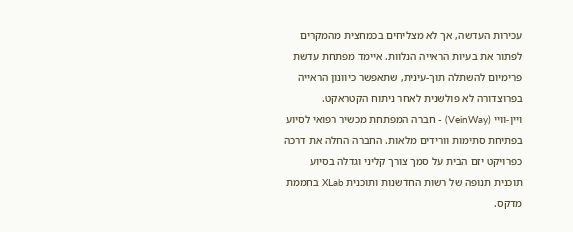עכירות העדשה, אך לא מצליחים בכמחצית מהמקרים לפתור את בעיות הראייה הנלוות. איימד מפתחת עדשת פרימיום להשתלה תוך-עינית, שתאפשר כיוונון הראייה בפרוצדורה לא פולשנית לאחר ניתוח הקטראקט.
ויין-וויי (VeinWay) - חברה המפתחת מכשיר רפואי לסיוע בפתיחת סתימות וורידים מלאות. החברה החלה את דרכה כפרויקט יזם הבית על סמך צורך קליני וגדלה בסיוע תוכנית תנופה של רשות החדשנות ותוכנית XLab בחממת מדקס.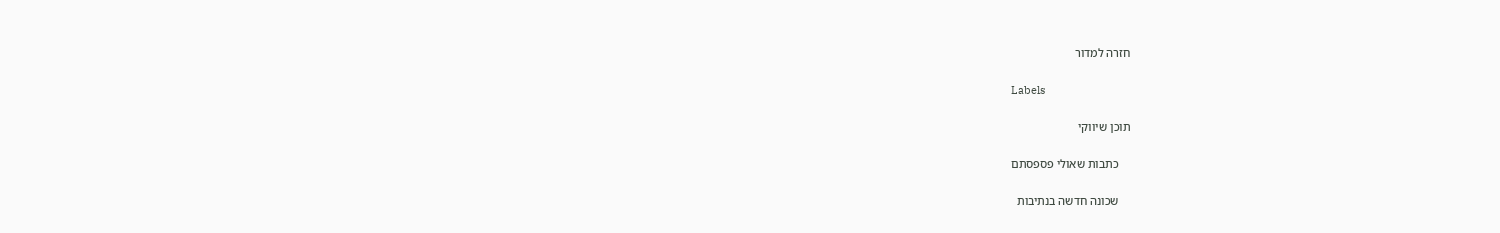חזרה למדור

Labels

תוכן שיווקי

    כתבות שאולי פספסתם

    שכונה חדשה בנתיבות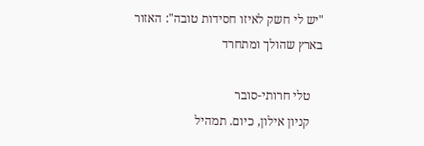"יש לי חשק לאיזו חסידות טובה": האזור בארץ שהולך ומתחרד

    טלי חרותי-סובר
    קניון אילון, כיום. תמהיל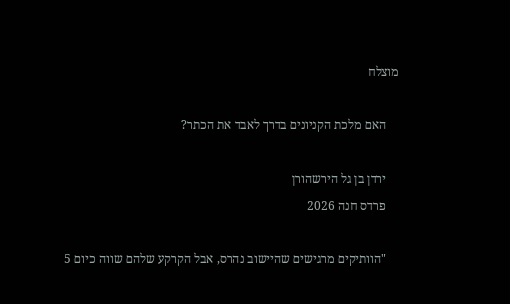מוצלח

    האם מלכת הקניונים בדרך לאבד את הכתר?

    ירדן בן גל הירשהורן
    פרדס חנה 2026

    "הוותיקים מרגישים שהיישוב נהרס, אבל הקרקע שלהם שווה כיום 5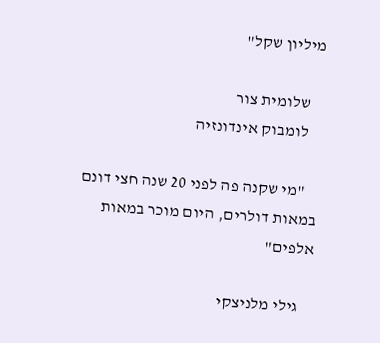מיליון שקל"

    שלומית צור
    לומבוק אינדונזיה

    "מי שקנה פה לפני 20 שנה חצי דונם במאות דולרים, היום מוכר במאות אלפים"

    גילי מלניצקי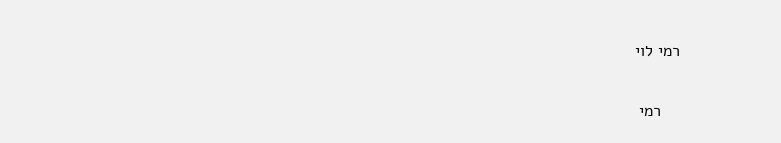רמי לוי

    רמי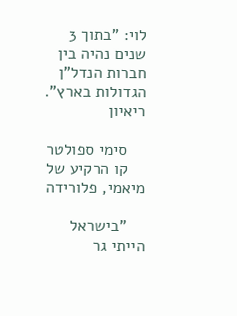לוי: "בתוך 3 שנים נהיה בין חברות הנדל"ן הגדולות בארץ". ריאיון

    סימי ספולטר
    קו הרקיע של מיאמי, פלורידה

    "בישראל הייתי גר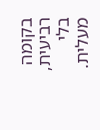בקומה רביעית, בלי מעלית.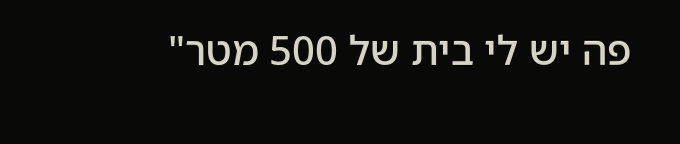פה יש לי בית של 500 מטר"